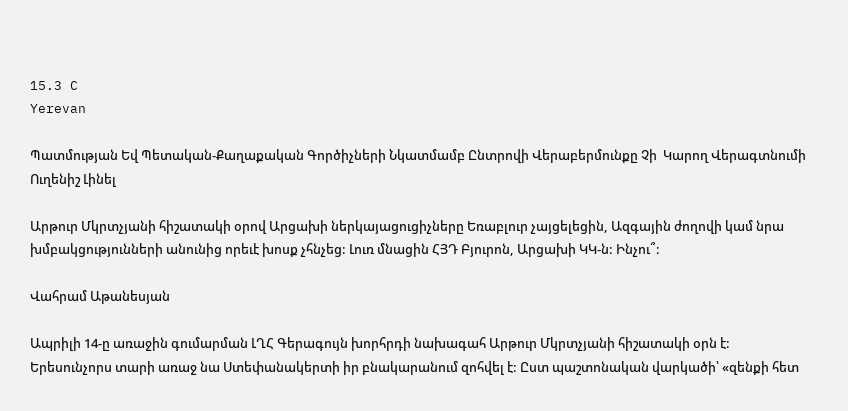15.3 C
Yerevan

Պատմության Եվ Պետական-Քաղաքական Գործիչների Նկատմամբ Ընտրովի Վերաբերմունքը Չի  Կարող Վերագտնումի Ուղենիշ Լինել

Արթուր Մկրտչյանի հիշատակի օրով Արցախի ներկայացուցիչները Եռաբլուր չայցելեցին, Ազգային ժողովի կամ նրա խմբակցությունների անունից որեւէ խոսք չհնչեց: Լուռ մնացին ՀՅԴ Բյուրոն, Արցախի ԿԿ‑ն: Ինչու՞:

Վահրամ Աթանեսյան

Ապրիլի 14‑ը առաջին գումարման ԼՂՀ Գերագույն խորհրդի նախագահ Արթուր Մկրտչյանի հիշատակի օրն է: Երեսունչորս տարի առաջ նա Ստեփանակերտի իր բնակարանում զոհվել է: Ըստ պաշտոնական վարկածի՝ «զենքի հետ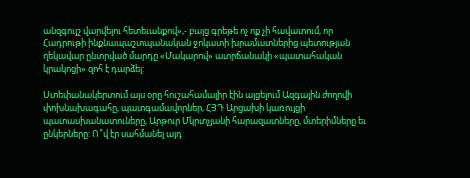անզգույշ վարվելու հետեւանքով»,- բայց գրեթե ոչ ոք չի հավատում, որ Հադրութի ինքնապաշտպանական ջոկատի խրամատներից պետության ղեկավար ընտրված մարդը «Մակարով» ատրճանակի «պատահական կրակոցի» զոհ է դարձել:

Ստեփանակերտում այս օրը հուշահամալիր էին այցելում Ազգային ժողովի փոխնախագահը, պատգամավորներ, ՀՅԴ Արցախի կառույցի պատասխանատուները, Արթուր Մկրտչյանի հարազատները, մտերիմները եւ ընկերները: Ո՞վ էր սահմանել այդ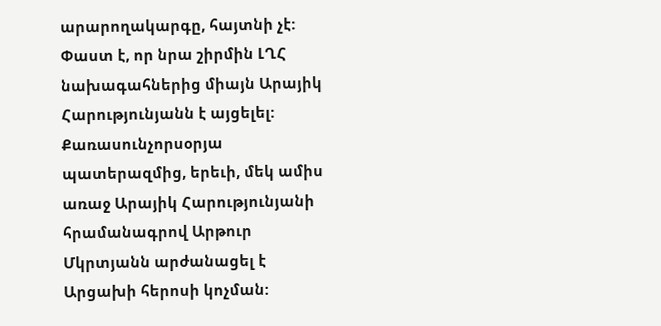արարողակարգը, հայտնի չէ: Փաստ է, որ նրա շիրմին ԼՂՀ նախագահներից միայն Արայիկ Հարությունյանն է այցելել: Քառասունչորսօրյա պատերազմից, երեւի, մեկ ամիս առաջ Արայիկ Հարությունյանի հրամանագրով Արթուր Մկրտյանն արժանացել է Արցախի հերոսի կոչման: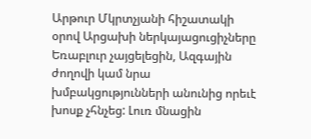Արթուր Մկրտչյանի հիշատակի օրով Արցախի ներկայացուցիչները Եռաբլուր չայցելեցին, Ազգային ժողովի կամ նրա խմբակցությունների անունից որեւէ խոսք չհնչեց: Լուռ մնացին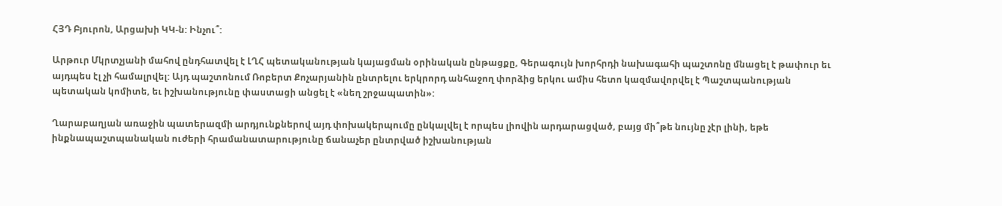ՀՅԴ Բյուրոն, Արցախի ԿԿ‑ն: Ինչու՞:

Արթուր Մկրտչյանի մահով ընդհատվել է ԼՂՀ պետականության կայացման օրինական ընթացքը, Գերագույն խորհրդի նախագահի պաշտոնը մնացել է թափուր եւ այդպես էլ չի համալրվել: Այդ պաշտոնում Ռոբերտ Քոչարյանին ընտրելու երկրորդ անհաջող փորձից երկու ամիս հետո կազմավորվել է Պաշտպանության պետական կոմիտե, եւ իշխանությունը փաստացի անցել է «նեղ շրջապատին»:

Ղարաբաղյան առաջին պատերազմի արդյունքներով այդ փոխակերպումը ընկալվել է որպես լիովին արդարացված, բայց մի՞թե նույնը չէր լինի, եթե ինքնապաշտպանական ուժերի հրամանատարությունը ճանաչեր ընտրված իշխանության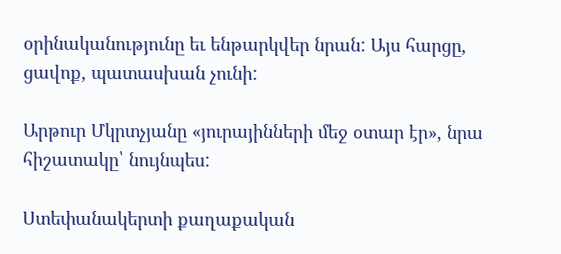օրինականությունը եւ ենթարկվեր նրան: Այս հարցը, ցավոք, պատասխան չունի:

Արթուր Մկրտչյանը «յուրայինների մեջ օտար էր», նրա հիշատակը՝ նույնպես:

Ստեփանակերտի քաղաքական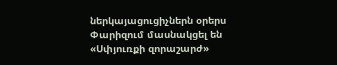ներկայացուցիչներն օրերս Փարիզում մասնակցել են «Սփյուռքի զորաշարժ»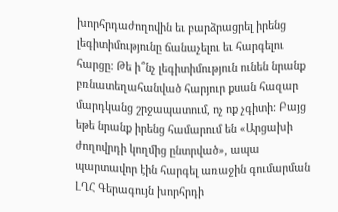խորհրդաժողովին եւ բարձրացրել իրենց լեգիտիմությունը ճանաչելու եւ հարգելու հարցը: Թե ի՞նչ լեգիտիմություն ունեն նրանք բռնատեղահանված հարյուր քսան հազար մարդկանց շրջապատում, ոչ ոք չգիտի: Բայց եթե նրանք իրենց համարում են «Արցախի ժողովրդի կողմից ընտրված», ապա պարտավոր էին հարգել առաջին գումարման ԼՂՀ Գերագույն խորհրդի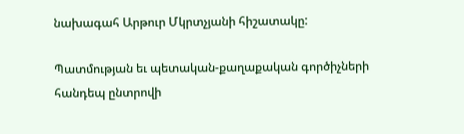նախագահ Արթուր Մկրտչյանի հիշատակը:

Պատմության եւ պետական-քաղաքական գործիչների հանդեպ ընտրովի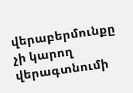վերաբերմունքը չի կարող վերագտնումի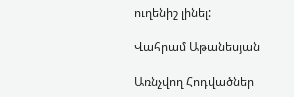ուղենիշ լինել:

Վահրամ Աթանեսյան

Առնչվող Հոդվածներ